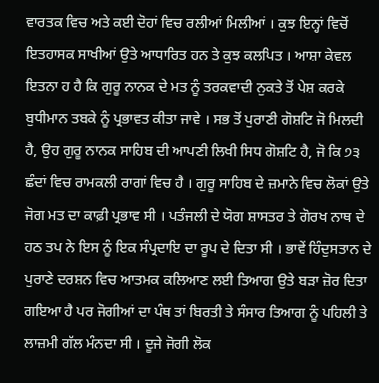ਵਾਰਤਕ ਵਿਚ ਅਤੇ ਕਈ ਦੋਹਾਂ ਵਿਚ ਰਲੀਆਂ ਮਿਲੀਆਂ । ਕੁਝ ਇਨ੍ਹਾਂ ਵਿਚੋਂ ਇਤਹਾਸਕ ਸਾਖੀਆਂ ਉਤੇ ਆਧਾਰਿਤ ਹਨ ਤੇ ਕੁਝ ਕਲਪਿਤ । ਆਸ਼ਾ ਕੇਵਲ ਇਤਨਾ ਹ ਹੈ ਕਿ ਗੁਰੂ ਨਾਨਕ ਦੇ ਮਤ ਨੂੰ ਤਰਕਵਾਦੀ ਨੁਕਤੇ ਤੋਂ ਪੇਸ਼ ਕਰਕੇ ਬੁਧੀਮਾਨ ਤਬਕੇ ਨੂੰ ਪ੍ਰਭਾਵਤ ਕੀਤਾ ਜਾਵੇ । ਸਭ ਤੋਂ ਪੁਰਾਣੀ ਗੋਸ਼ਟਿ ਜੋ ਮਿਲਦੀ ਹੈ, ਉਹ ਗੁਰੂ ਨਾਨਕ ਸਾਹਿਬ ਦੀ ਆਪਣੀ ਲਿਖੀ ਸਿਧ ਗੋਸ਼ਟਿ ਹੈ, ਜੋ ਕਿ ੭੩ ਛੰਦਾਂ ਵਿਚ ਰਾਮਕਲੀ ਰਾਗਾਂ ਵਿਚ ਹੈ । ਗੁਰੂ ਸਾਹਿਬ ਦੇ ਜ਼ਮਾਨੇ ਵਿਚ ਲੋਕਾਂ ਉਤੇ ਜੋਗ ਮਤ ਦਾ ਕਾਫ਼ੀ ਪ੍ਰਭਾਵ ਸੀ । ਪਤੰਜਲੀ ਦੇ ਯੋਗ ਸ਼ਾਸਤਰ ਤੇ ਗੋਰਖ ਨਾਥ ਦੇ ਹਠ ਤਪ ਨੇ ਇਸ ਨੂੰ ਇਕ ਸੰਪ੍ਰਦਾਇ ਦਾ ਰੂਪ ਦੇ ਦਿਤਾ ਸੀ । ਭਾਵੇਂ ਹਿੰਦੁਸਤਾਨ ਦੇ ਪੁਰਾਣੇ ਦਰਸ਼ਨ ਵਿਚ ਆਤਮਕ ਕਲਿਆਣ ਲਈ ਤਿਆਗ ਉਤੇ ਬੜਾ ਜ਼ੋਰ ਦਿਤਾ ਗਇਆ ਹੈ ਪਰ ਜੋਗੀਆਂ ਦਾ ਪੰਥ ਤਾਂ ਬਿਰਤੀ ਤੇ ਸੰਸਾਰ ਤਿਆਗ ਨੂੰ ਪਹਿਲੀ ਤੇ ਲਾਜ਼ਮੀ ਗੱਲ ਮੰਨਦਾ ਸੀ । ਦੂਜੇ ਜੋਗੀ ਲੋਕ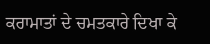ਕਰਾਮਾਤਾਂ ਦੇ ਚਮਤਕਾਰੇ ਦਿਖਾ ਕੇ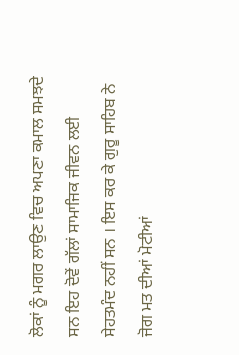ਲੋਕਾਂ ਨੂੰ ਮਗਰ ਲਾਉਣ ਵਿਚ ਅਪਣਾ ਕਮਾਲ ਸਮਝਦੇ ਸਨ ਇਹ ਦੋਵੇਂ ਗੱਲਾਂ ਸਾਮਾਜਿਕ ਜੀਵਨ ਲਈ ਸੇਹਤਮੰਦ ਨਹੀਂ ਸਨ । ਇਸ ਕਰ ਕੇ ਗੁਰੂ ਸਾਹਿਬ ਨੇ ਜੋਗ ਮਤ ਦੀਆਂ ਮੋਟੀਆਂ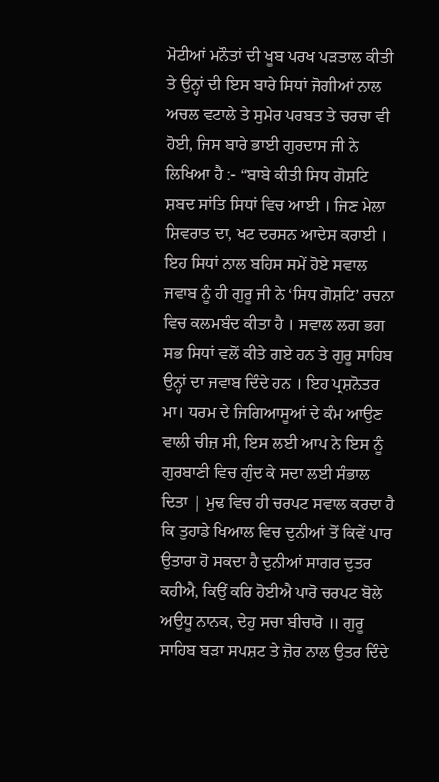ਮੋਟੀਆਂ ਮਨੌਤਾਂ ਦੀ ਖੂਬ ਪਰਖ ਪੜਤਾਲ ਕੀਤੀ ਤੇ ਉਨ੍ਹਾਂ ਦੀ ਇਸ ਬਾਰੇ ਸਿਧਾਂ ਜੋਗੀਆਂ ਨਾਲ ਅਚਲ ਵਟਾਲੇ ਤੇ ਸੁਮੇਰ ਪਰਬਤ ਤੇ ਚਰਚਾ ਵੀ ਹੋਈ, ਜਿਸ ਬਾਰੇ ਭਾਈ ਗੁਰਦਾਸ ਜੀ ਨੇ ਲਿਖਿਆ ਹੈ :- “ਬਾਬੇ ਕੀਤੀ ਸਿਧ ਗੋਸ਼ਟਿ ਸ਼ਬਦ ਸਾਂਤਿ ਸਿਧਾਂ ਵਿਚ ਆਈ । ਜਿਣ ਮੇਲਾ ਸ਼ਿਵਰਾਤ ਦਾ, ਖਟ ਦਰਸਨ ਆਦੇਸ ਕਰਾਈ । ਇਹ ਸਿਧਾਂ ਨਾਲ ਬਹਿਸ ਸਮੇਂ ਹੋਏ ਸਵਾਲ ਜਵਾਬ ਨੂੰ ਹੀ ਗੁਰੂ ਜੀ ਨੇ ‘ਸਿਧ ਗੋਸ਼ਟਿ’ ਰਚਨਾ ਵਿਚ ਕਲਮਬੰਦ ਕੀਤਾ ਹੈ । ਸਵਾਲ ਲਗ ਭਗ ਸਭ ਸਿਧਾਂ ਵਲੋਂ ਕੀਤੇ ਗਏ ਹਨ ਤੇ ਗੁਰੂ ਸਾਹਿਬ ਉਨ੍ਹਾਂ ਦਾ ਜਵਾਬ ਦਿੰਦੇ ਹਨ । ਇਹ ਪ੍ਰਸ਼ਨੋਤਰ ਮਾ। ਧਰਮ ਦੇ ਜਿਗਿਆਸੂਆਂ ਦੇ ਕੰਮ ਆਉਣ ਵਾਲੀ ਚੀਜ਼ ਸੀ, ਇਸ ਲਈ ਆਪ ਨੇ ਇਸ ਨੂੰ ਗੁਰਬਾਣੀ ਵਿਚ ਗੁੰਦ ਕੇ ਸਦਾ ਲਈ ਸੰਭਾਲ ਦਿਤਾ | ਮੁਢ ਵਿਚ ਹੀ ਚਰਪਟ ਸਵਾਲ ਕਰਦਾ ਹੈ ਕਿ ਤੁਹਾਡੇ ਖਿਆਲ ਵਿਚ ਦੁਨੀਆਂ ਤੋਂ ਕਿਵੇਂ ਪਾਰ ਉਤਾਰਾ ਹੋ ਸਕਦਾ ਹੈ ਦੁਨੀਆਂ ਸਾਗਰ ਦੁਤਰ ਕਹੀਐ, ਕਿਉਂ ਕਰਿ ਹੋਈਐ ਪਾਰੋ ਚਰਪਟ ਬੋਲੇ ਅਉਧੂ ਨਾਨਕ, ਦੇਹੁ ਸਚਾ ਬੀਚਾਰੋ ॥ ਗੁਰੂ ਸਾਹਿਬ ਬੜਾ ਸਪਸ਼ਟ ਤੇ ਜ਼ੋਰ ਨਾਲ ਉਤਰ ਦਿੰਦੇ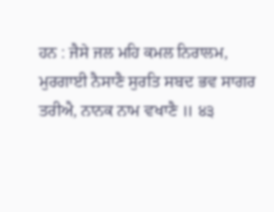ਹਨ : ਜੈਸੇ ਜਲ ਮਹਿ ਕਮਲ ਨਿਰਾਲਮ, ਮੁਰਗਾਈ ਨੈਸਾਣੈ ਸੁਰਤਿ ਸਬਦ ਭਵ ਸਾਗਰ ਤਰੀਐ, ਨਾਨਕ ਨਾਮ ਵਖਾਣੈ ॥ ੪੩